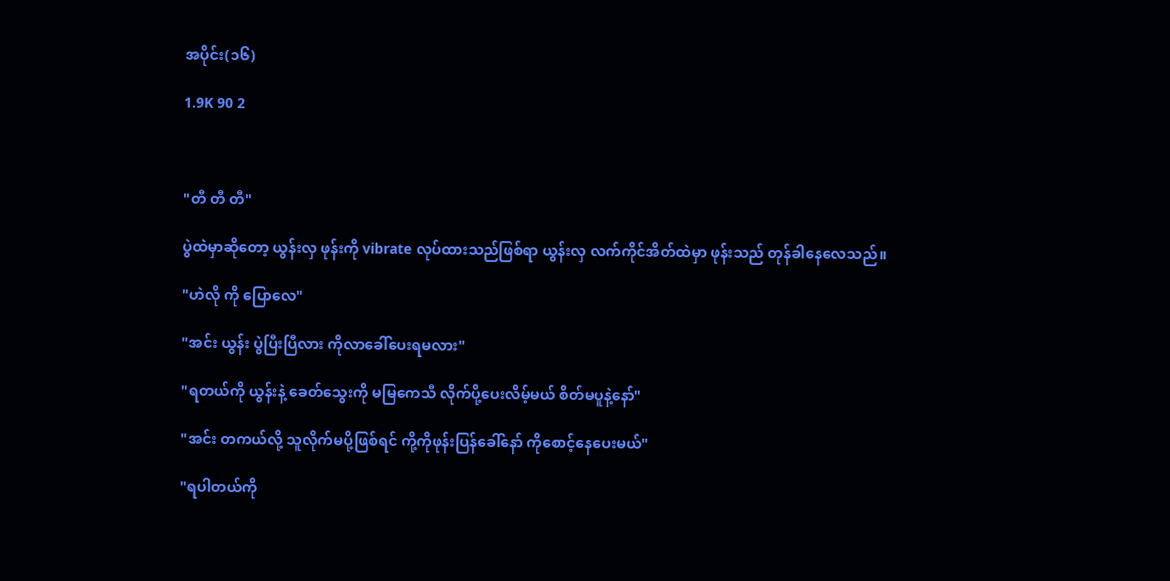အပိုင်း(၁၆)

1.9K 90 2



"တီ တီ တီ"

ပွဲထဲမှာဆိုတော့ ယွန်းလှ ဖုန်းကို vibrate လုပ်ထားသည်ဖြစ်ရာ ယွန်းလှ လက်ကိုင်အိတ်ထဲမှာ ဖုန်းသည် တုန်ခါနေလေသည်။

"ဟဲလို ကို ပြောလေ"

"အင်း ယွန်း ပွဲပြီးပြီလား ကိုလာခေါ်ပေးရမလား"

"ရတယ်ကို ယွန်းနဲ့ ခေတ်သွေးကို မမြကေသီ လိုက်ပို့ပေးလိမ့်မယ် စိတ်မပူနဲ့နော်"

"အင်း တကယ်လို့ သူလိုက်မပို့ဖြစ်ရင် ကို့ကိုဖုန်းပြန်ခေါ်နော် ကိုစောင့်နေပေးမယ်"

"ရပါတယ်ကို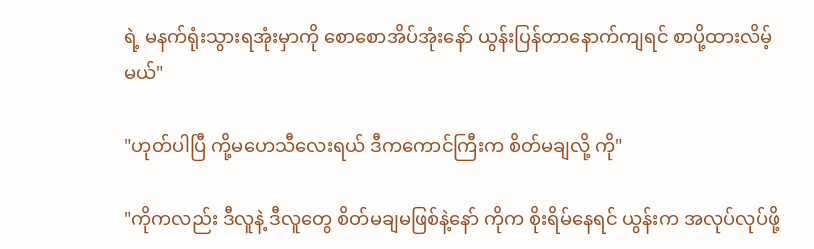ရဲ့ မနက်ရုံးသွားရအုံးမှာကို စောစောအိပ်အုံးနော် ယွန်းပြန်တာနောက်ကျရင် စာပို့ထားလိမ့်မယ်"

"ဟုတ်ပါပြီ ကို့မဟေသီလေးရယ် ဒီကကောင်ကြီးက စိတ်မချလို့ ကို"

"ကိုကလည်း ဒီလူနဲ့ ဒီလူတွေ စိတ်မချမဖြစ်နဲ့နော် ကိုက စိုးရိမ်နေရင် ယွန်းက အလုပ်လုပ်ဖို့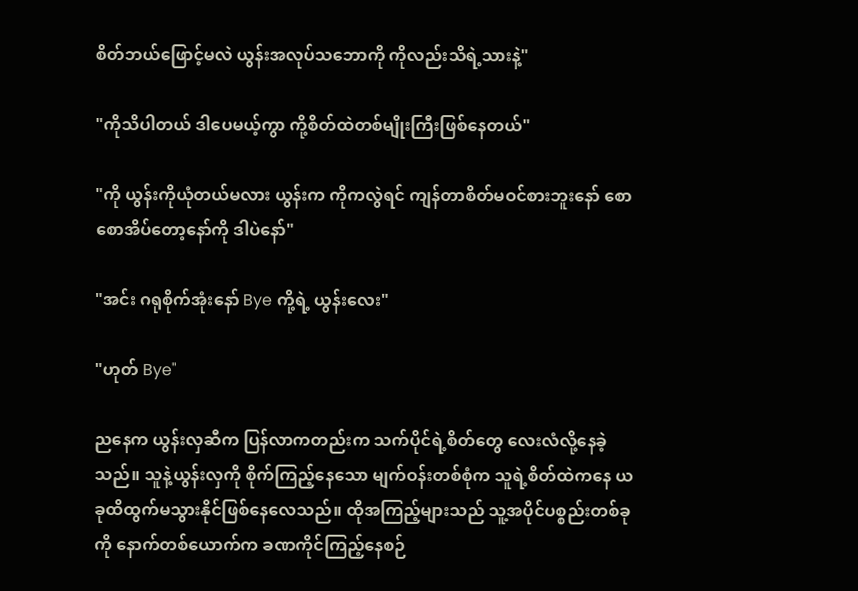စိတ်ဘယ်ဖြောင့်မလဲ ယွန်းအလုပ်သဘောကို ကိုလည်းသိရဲ့သားနဲ့"

"ကိုသိပါတယ် ဒါပေမယ့်ကွာ ကို့စိတ်ထဲတစ်မျိုးကြီးဖြစ်နေတယ်"

"ကို ယွန်းကိုယုံတယ်မလား ယွန်းက ကိုကလွဲရင် ကျန်တာစိတ်မဝင်စားဘူးနော် စောစောအိပ်တော့နော်ကို ဒါပဲနော်"

"အင်း ဂရုစိုက်အုံးနော် Bye ကို့ရဲ့ ယွန်းလေး"

"ဟုတ် Bye"

ညနေက ယွန်းလှဆီက ပြန်လာကတည်းက သက်ပိုင်ရဲ့စိတ်တွေ လေးလံလို့နေခဲ့သည်။ သူနဲ့ယွန်းလှကို စိုက်ကြည့်နေသော မျက်ဝန်းတစ်စုံက သူရဲ့စိတ်ထဲကနေ ယခုထိထွက်မသွားနိုင်ဖြစ်နေလေသည်။ ထိုအကြည့်များသည် သူ့အပိုင်ပစ္စည်းတစ်ခုကို နောက်တစ်ယောက်က ခဏကိုင်ကြည့်နေစဉ်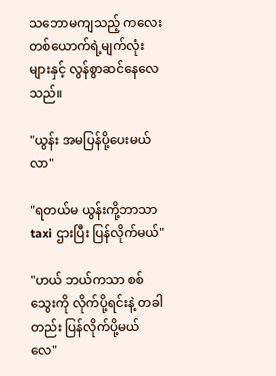သဘောမကျသည့် ကလေးတစ်ယောက်ရဲ့မျက်လုံးများနှင့် လွန်စွာဆင်နေလေသည်။

"ယွန်း အမပြန်ပို့ပေးမယ် လာ"

"ရတယ်မ ယွန်းကို့ဘာသာ taxi ဌားပြီး ပြန်လိုက်မယ်"

"ဟယ် ဘယ်ကသာ စစ်သွေးကို လိုက်ပို့ရင်းနဲ့ တခါတည်း ပြန်လိုက်ပို့မယ်လေ"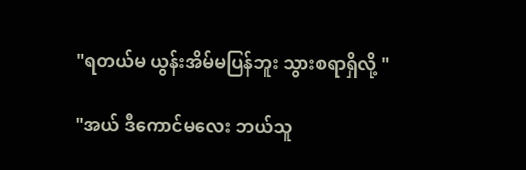"ရတယ်မ ယွန်းအိမ်မပြန်ဘူး သွားစရာရှိလို့ "

"အယ် ဒီကောင်မလေး ဘယ်သူ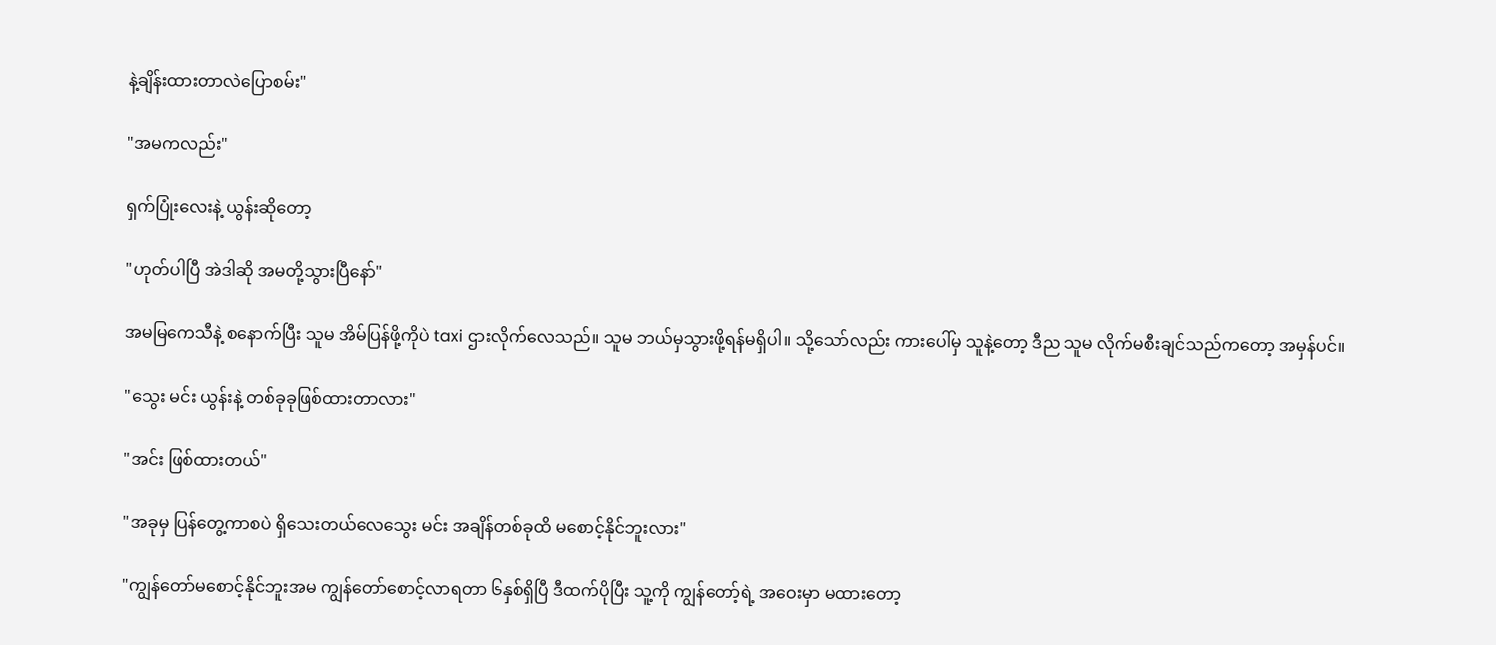နဲ့ချိန်းထားတာလဲပြောစမ်း"

"အမကလည်း"

ရှက်ပြုံးလေးနဲ့ ယွန်းဆိုတော့

"ဟုတ်ပါပြီ အဲဒါဆို အမတို့သွားပြီနော်"

အမမြကေသီနဲ့ စနောက်ပြီး သူမ အိမ်ပြန်ဖို့ကိုပဲ taxi ဌားလိုက်လေသည်။ သူမ ဘယ်မှသွားဖို့ရန်မရှိပါ။ သို့သော်လည်း ကားပေါ်မှ သူနဲ့တော့ ဒီည သူမ လိုက်မစီးချင်သည်ကတော့ အမှန်ပင်။

"သွေး မင်း ယွန်းနဲ့ တစ်ခုခုဖြစ်ထားတာလား"

"အင်း ဖြစ်ထားတယ်"

"အခုမှ ပြန်တွေ့ကာစပဲ ရှိသေးတယ်လေသွေး မင်း အချိန်တစ်ခုထိ မစောင့်နိုင်ဘူးလား"

"ကျွန်တော်မစောင့်နိုင်ဘူးအမ ကျွန်တော်စောင့်လာရတာ ၆နှစ်ရှိပြီ ဒီထက်ပိုပြီး သူ့ကို ကျွန်တော့်ရဲ့ အဝေးမှာ မထားတော့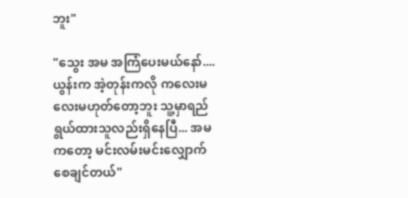ဘူး"

"သွေး အမ အကြံပေးမယ်နော်.... ယွန်းက အဲ့တုန်းကလို ကလေးမလေးမဟုတ်တော့ဘူး သူ့မှာရည်ရွယ်ထားသူလည်းရှိနေပြီ... အမကတော့ မင်းလမ်းမင်းလျှောက်စေချင်တယ်"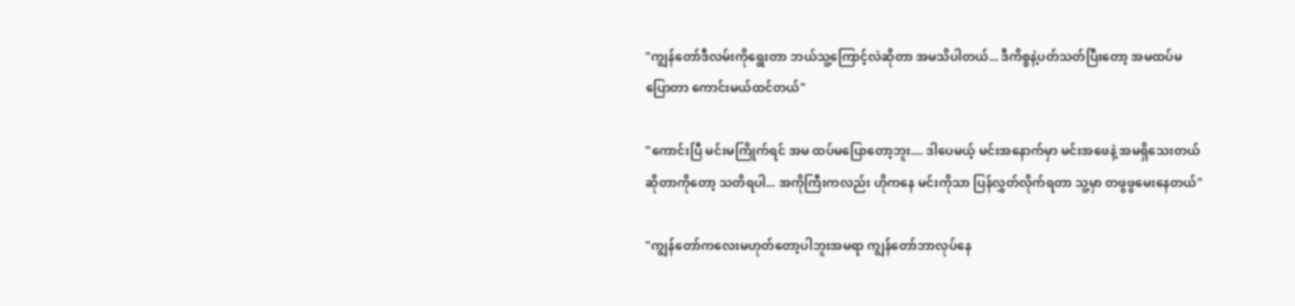"ကျွန်တော်ဒီလမ်းကိုရွေးတာ ဘယ်သူ့ကြောင့်လဲဆိုတာ အမသိပါတယ်... ဒီကိစ္စနဲ့ပတ်သတ်ပြီးတော့ အမထပ်မပြောတာ ကောင်းမယ်ထင်တယ်"

"ကောင်းပြီ မင်းမကြိုက်ရင် အမ ထပ်မပြောတော့ဘူး.... ဒါပေမယ့် မင်းအနောက်မှာ မင်းအဖေနဲ့ အမရှိသေးတယ်ဆိုတာကိုတော့ သတိရပါ... အကိုကြီးကလည်း ဟိုကနေ မင်းကိုသာ ပြန်လွှတ်လိုက်ရတာ သူ့မှာ တဖွဖွမေးနေတယ်"

"ကျွန်တော်ကလေးမဟုတ်တော့ပါဘူးအမရာ ကျွန်တော်ဘာလုပ်နေ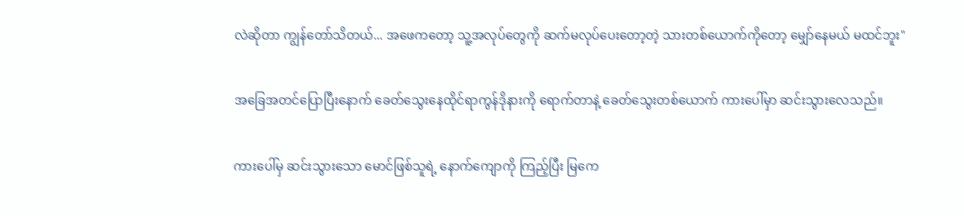လဲဆိုတာ ကျွန်တော်သိတယ်... အဖေကတော့ သူ့အလုပ်တွေကို ဆက်မလုပ်ပေးတော့တဲ့ သားတစ်ယောက်ကိုတော့ မျှော်နေမယ် မထင်ဘူး"

အခြေအတင်ပြောပြီးနောက် ခေတ်သွေးနေထိုင်ရာကွန်ဒိုနားကို ရောက်တာနဲ့ ခေတ်သွေးတစ်ယောက် ကားပေါ်မှာ ဆင်းသွားလေသည်။

ကားပေါ်မှ ဆင်းသွားသော မောင်ဖြစ်သူရဲ့ နောက်ကျောကို ကြည့်ပြီး မြကေ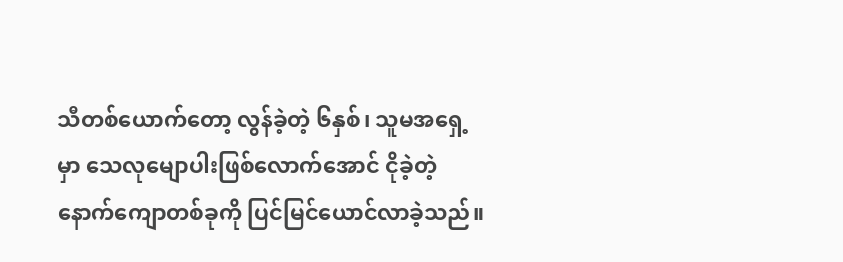သီတစ်ယောက်တော့ လွန်ခဲ့တဲ့ ၆နှစ်၊ သူမအရှေ့မှာ သေလုမျောပါးဖြစ်လောက်အောင် ငိုခဲ့တဲ့ နောက်ကျောတစ်ခုကို ပြင်မြင်ယောင်လာခဲ့သည်။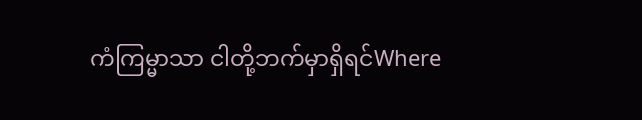ကံကြမ္မာသာ ငါတို့ဘက်မှာရှိရင်Where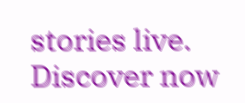stories live. Discover now